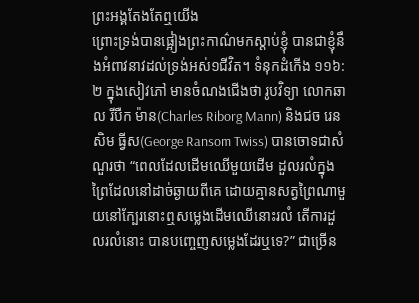ព្រះអង្គតែងតែឮយើង
ព្រោះទ្រង់បានផ្អៀងព្រះកាណ៌មកស្តាប់ខ្ញុំ បានជាខ្ញុំនឹងអំពាវនាវដល់ទ្រង់អស់១ជីវិត។ ទំនុកដំកើង ១១៦:២ ក្នុងសៀវភៅ មានចំណងជើងថា រូបវិទ្យា លោកឆាល រីបឺក ម៉ាន(Charles Riborg Mann) និងជច រេនសិម ធ្វីស(George Ransom Twiss) បានចោទជាសំណួរថា “ពេលដែលដើមឈើមួយដើម ដួលរលំក្នុងព្រៃដែលនៅដាច់ឆ្ងាយពីគេ ដោយគ្មានសត្វព្រៃណាមួយនៅក្បែរនោះឮសម្លេងដើមឈើនោះរលំ តើការដួលរលំនោះ បានបញ្ចេញសម្លេងដែរឬទេ?” ជាច្រើន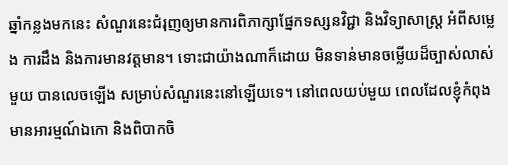ឆ្នាំកន្លងមកនេះ សំណួរនេះជំរុញឲ្យមានការពិភាក្សាផ្នែកទស្សនវិជ្ជា និងវិទ្យាសាស្ត្រ អំពីសម្លេង ការដឹង និងការមានវត្តមាន។ ទោះជាយ៉ាងណាក៏ដោយ មិនទាន់មានចម្លើយដ៏ច្បាស់លាស់មួយ បានលេចឡើង សម្រាប់សំណួរនេះនៅឡើយទេ។ នៅពេលយប់មួយ ពេលដែលខ្ញុំកំពុងមានអារម្មណ៍ឯកោ និងពិបាកចិ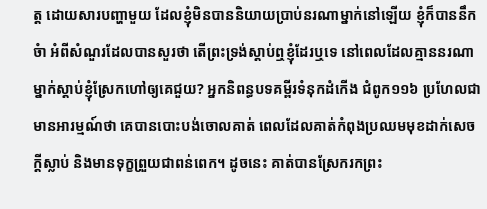ត្ត ដោយសារបញ្ហាមួយ ដែលខ្ញុំមិនបាននិយាយប្រាប់នរណាម្នាក់នៅឡើយ ខ្ញុំក៏បាននឹកចំា អំពីសំណួរដែលបានសួរថា តើព្រះទ្រង់ស្តាប់ឮខ្ញុំដែរឬទេ នៅពេលដែលគ្មាននរណាម្នាក់ស្តាប់ខ្ញុំស្រែកហៅឲ្យគេជួយ? អ្នកនិពន្ធបទគម្ពីរទំនុកដំកើង ជំពូក១១៦ ប្រហែលជាមានអារម្មណ៍ថា គេបានបោះបង់ចោលគាត់ ពេលដែលគាត់កំពុងប្រឈមមុខដាក់សេចក្តីស្លាប់ និងមានទុក្ខព្រួយជាពន់ពេក។ ដូចនេះ គាត់បានស្រែករកព្រះ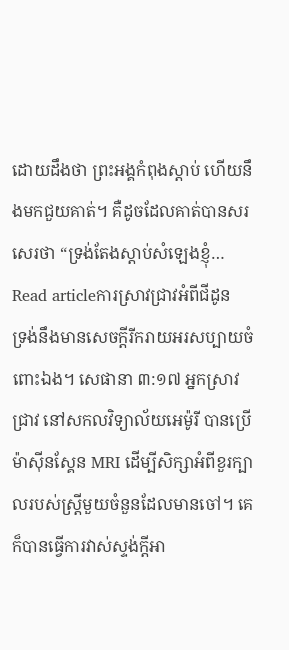ដោយដឹងថា ព្រះអង្គកំពុងស្តាប់ ហើយនឹងមកជួយគាត់។ គឺដូចដែលគាត់បានសរសេរថា “ទ្រង់តែងស្តាប់សំឡេងខ្ញុំ…
Read articleការស្រាវជ្រាវអំពីជីដូន
ទ្រង់នឹងមានសេចក្តីរីករាយអរសប្បាយចំពោះឯង។ សេផានា ៣:១៧ អ្នកស្រាវជ្រាវ នៅសកលវិទ្យាល័យអេម៉ូរី បានប្រើម៉ាស៊ីនស្គែន MRI ដើម្បីសិក្សាអំពីខួរក្បាលរបស់ស្រ្តីមួយចំនួនដែលមានចៅ។ គេក៏បានធ្វើការវាស់ស្ទង់ក្តីអា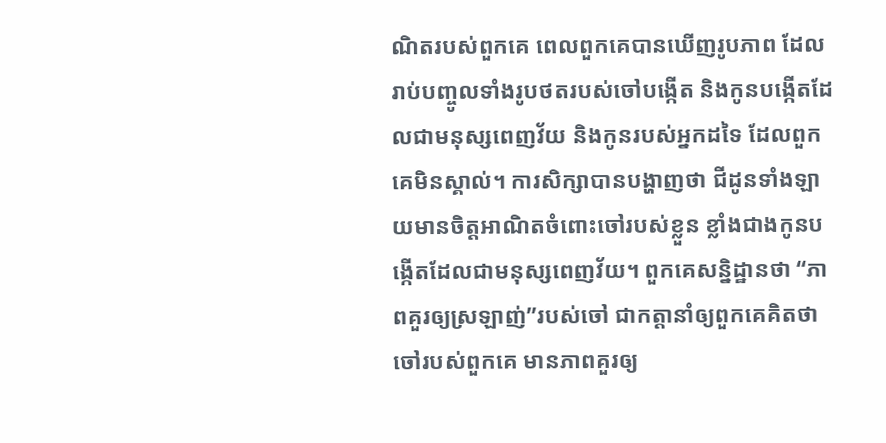ណិតរបស់ពួកគេ ពេលពួកគេបានឃើញរូបភាព ដែលរាប់បញ្ចូលទាំងរូបថតរបស់ចៅបង្កើត និងកូនបង្កើតដែលជាមនុស្សពេញវ័យ និងកូនរបស់អ្នកដទៃ ដែលពួកគេមិនស្គាល់។ ការសិក្សាបានបង្ហាញថា ជីដូនទាំងឡាយមានចិត្តអាណិតចំពោះចៅរបស់ខ្លួន ខ្លាំងជាងកូនបង្កើតដែលជាមនុស្សពេញវ័យ។ ពួកគេសន្និដ្ឋានថា “ភាពគួរឲ្យស្រឡាញ់”របស់ចៅ ជាកត្តានាំឲ្យពួកគេគិតថា ចៅរបស់ពួកគេ មានភាពគួរឲ្យ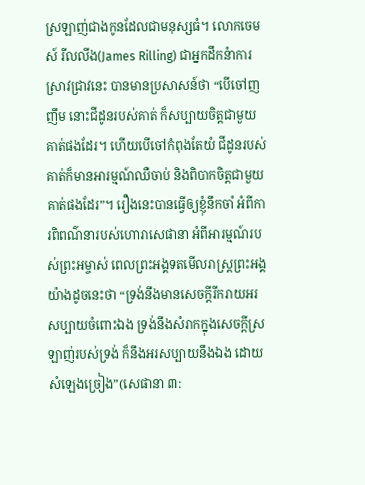ស្រឡាញ់ជាងកូនដែលជាមនុស្សធំ។ លោកចេមស៍ រីលលីង(James Rilling) ជាអ្នកដឹកនំាការស្រាវជ្រាវនេះ បានមានប្រសាសន៍ថា “បើចៅញញឹម នោះជីដូនរបស់គាត់ ក៏សប្បាយចិត្តជាមួយគាត់ផងដែរ។ ហើយបើចៅកំពុងតែយំ ជីដូនរបស់គាត់ក៏មានអារម្មណ៍ឈឺចាប់ និងពិបាកចិត្តជាមួយគាត់ផងដែរ”។ រឿងនេះបានធ្វើឲ្យខ្ញុំនឹកចាំ អំពីការពិពណ៌នារបស់ហោរាសេផានា អំពីអារម្មណ៍របស់ព្រះអម្ចាស់ ពេលព្រះអង្គទតមើលរាស្រ្តព្រះអង្គ យ៉ាងដូចនេះថា “ទ្រង់នឹងមានសេចក្តីរីករាយអរសប្បាយចំពោះឯង ទ្រង់នឹងសំរាកក្នុងសេចក្តីស្រឡាញ់របស់ទ្រង់ ក៏នឹងអរសប្បាយនឹងឯង ដោយសំឡេងច្រៀង”(សេផានា ៣: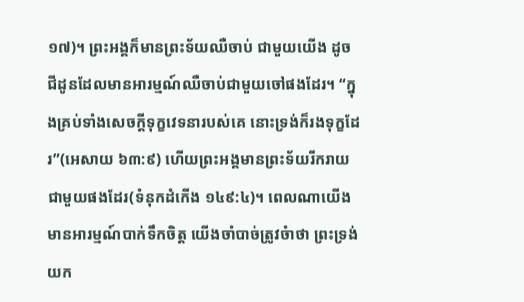១៧)។ ព្រះអង្គក៏មានព្រះទ័យឈឺចាប់ ជាមួយយើង ដូចជីដូនដែលមានអារម្មណ៍ឈឺចាប់ជាមួយចៅផងដែរ។ “ក្នុងគ្រប់ទាំងសេចក្តីទុក្ខវេទនារបស់គេ នោះទ្រង់ក៏រងទុក្ខដែរ”(អេសាយ ៦៣:៩) ហើយព្រះអង្គមានព្រះទ័យរីករាយជាមួយផងដែរ(ទំនុកដំកើង ១៤៩:៤)។ ពេលណាយើងមានអារម្មណ៍បាក់ទឹកចិត្ត យើងចាំបាច់ត្រូវចំាថា ព្រះទ្រង់យក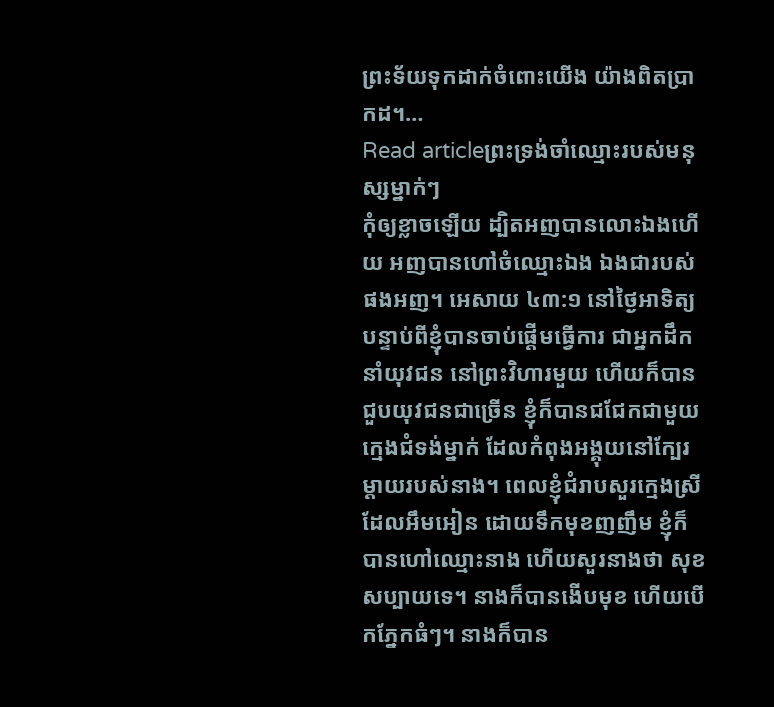ព្រះទ័យទុកដាក់ចំពោះយើង យ៉ាងពិតប្រាកដ។…
Read articleព្រះទ្រង់ចាំឈ្មោះរបស់មនុស្សម្នាក់ៗ
កុំឲ្យខ្លាចឡើយ ដ្បិតអញបានលោះឯងហើយ អញបានហៅចំឈ្មោះឯង ឯងជារបស់ផងអញ។ អេសាយ ៤៣:១ នៅថ្ងៃអាទិត្យ បន្ទាប់ពីខ្ញុំបានចាប់ផ្តើមធ្វើការ ជាអ្នកដឹកនាំយុវជន នៅព្រះវិហារមួយ ហើយក៏បានជួបយុវជនជាច្រើន ខ្ញុំក៏បានជជែកជាមួយក្មេងជំទង់ម្នាក់ ដែលកំពុងអង្គុយនៅក្បែរម្តាយរបស់នាង។ ពេលខ្ញុំជំរាបសួរក្មេងស្រីដែលអឹមអៀន ដោយទឹកមុខញញឹម ខ្ញុំក៏បានហៅឈ្មោះនាង ហើយសួរនាងថា សុខសប្បាយទេ។ នាងក៏បានងើបមុខ ហើយបើកភ្នែកធំៗ។ នាងក៏បាន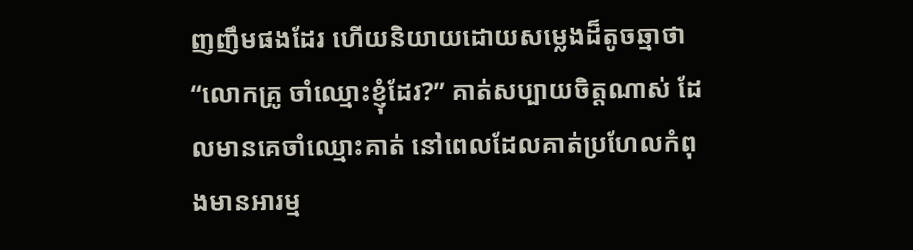ញញឹមផងដែរ ហើយនិយាយដោយសម្លេងដ៏តូចឆ្មាថា “លោកគ្រូ ចាំឈ្មោះខ្ញុំដែរ?” គាត់សប្បាយចិត្តណាស់ ដែលមានគេចាំឈ្មោះគាត់ នៅពេលដែលគាត់ប្រហែលកំពុងមានអារម្ម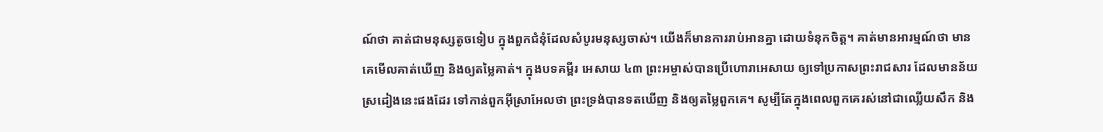ណ៍ថា គាត់ជាមនុស្សតូចទៀប ក្នុងពួកជំនុំដែលសំបូរមនុស្សចាស់។ យើងក៏មានការរាប់អានគ្នា ដោយទំនុកចិត្ត។ គាត់មានអារម្មណ៍ថា មានគេមើលគាត់ឃើញ និងឲ្យតម្លៃគាត់។ ក្នុងបទគម្ពីរ អេសាយ ៤៣ ព្រះអម្ចាស់បានប្រើហោរាអេសាយ ឲ្យទៅប្រកាសព្រះរាជសារ ដែលមានន័យស្រដៀងនេះផងដែរ ទៅកាន់ពួកអ៊ីស្រាអែលថា ព្រះទ្រង់បានទតឃើញ និងឲ្យតម្លៃពួកគេ។ សូម្បីតែក្នុងពេលពួកគេរស់នៅជាឈ្លើយសឹក និង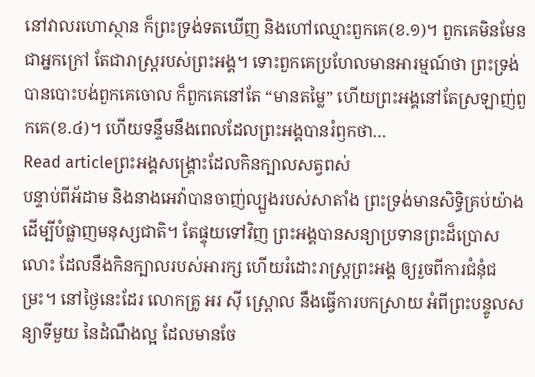នៅវាលរហោស្ថាន ក៏ព្រះទ្រង់ទតឃើញ និងហៅឈ្មោះពួកគេ(ខ.១)។ ពួកគេមិនមែនជាអ្នកក្រៅ តែជារាស្រ្តរបស់ព្រះអង្គ។ ទោះពួកគេប្រហែលមានអារម្មណ៍ថា ព្រះទ្រង់បានបោះបង់ពួកគេចោល ក៏ពួកគេនៅតែ “មានតម្លៃ” ហើយព្រះអង្គនៅតែស្រឡាញ់ពួកគេ(ខ.៤)។ ហើយទន្ទឹមនឹងពេលដែលព្រះអង្គបានរំឭកថា…
Read articleព្រះអង្គសង្គ្រោះដែលកិនក្បាលសត្វពស់
បន្ទាប់ពីអ័ដាម និងនាងអេវ៉ាបានចាញ់ល្បួងរបស់សាតាំង ព្រះទ្រង់មានសិទ្ធិគ្រប់យ៉ាង ដើម្បីបំផ្លាញមនុស្សជាតិ។ តែផ្ទុយទៅវិញ ព្រះអង្គបានសន្យាប្រទានព្រះដ៏ប្រោសលោះ ដែលនឹងកិនក្បាលរបស់អារក្ស ហើយរំដោះរាស្រ្តព្រះអង្គ ឲ្យរួចពីការជំនុំជម្រះ។ នៅថ្ងៃនេះដែរ លោកគ្រូ អរ ស៊ី ស្ព្រោល នឹងធ្វើការបកស្រាយ អំពីព្រះបន្ទូលសន្យាទីមួយ នៃដំណឹងល្អ ដែលមានចែ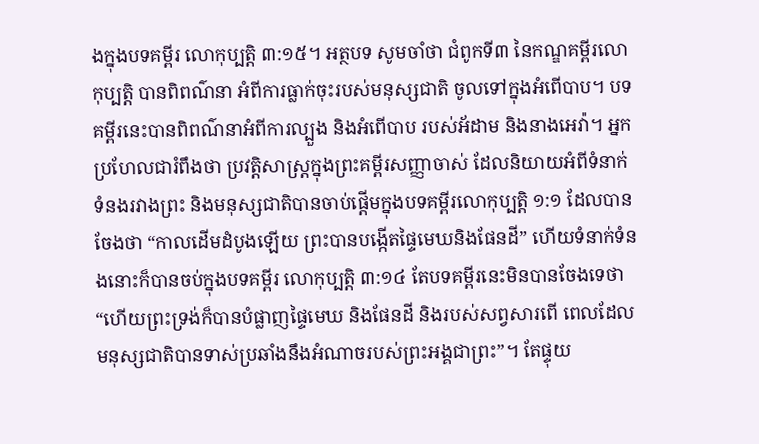ងក្នុងបទគម្ពីរ លោកុប្បត្ដិ ៣:១៥។ អត្ថបទ សូមចាំថា ជំពូកទី៣ នៃកណ្ឌគម្ពីរលោកុប្បត្ដិ បានពិពណ៌នា អំពីការធ្លាក់ចុះរបស់មនុស្សជាតិ ចូលទៅក្នុងអំពើបាប។ បទគម្ពីរនេះបានពិពណ៌នាអំពីការល្បួង និងអំពើបាប របស់អ័ដាម និងនាងអេវ៉ា។ អ្នកប្រហែលជារំពឹងថា ប្រវត្តិសាស្រ្តក្នុងព្រះគម្ពីរសញ្ញាចាស់ ដែលនិយាយអំពីទំនាក់ទំនងរវាងព្រះ និងមនុស្សជាតិបានចាប់ផ្តើមក្នុងបទគម្ពីរលោកុប្បត្តិ ១:១ ដែលបានចែងថា “កាលដើមដំបូងឡើយ ព្រះបានបង្កើតផ្ទៃមេឃនិងផែនដី” ហើយទំនាក់ទំនងនោះក៏បានចប់ក្នុងបទគម្ពីរ លោកុប្បត្តិ ៣:១៤ តែបទគម្ពីរនេះមិនបានចែងទេថា “ហើយព្រះទ្រង់ក៏បានបំផ្លាញផ្ទៃមេឃ និងផែនដី និងរបស់សព្វសារពើ ពេលដែលមនុស្សជាតិបានទាស់ប្រឆាំងនឹងអំណាចរបស់ព្រះអង្គជាព្រះ”។ តែផ្ទុយ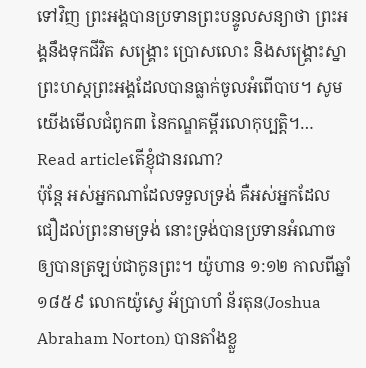ទៅវិញ ព្រះអង្គបានប្រទានព្រះបន្ទូលសន្យាថា ព្រះអង្គនឹងទុកជីវិត សង្គ្រោះ ប្រោសលោះ និងសង្គ្រោះស្នាព្រះហស្តព្រះអង្គដែលបានធ្លាក់ចូលអំពើបាប។ សូមយើងមើលជំពូក៣ នៃកណ្ឌគម្ពីរលោកុប្បត្ដិ។…
Read articleតើខ្ញុំជានរណា?
ប៉ុន្តែ អស់អ្នកណាដែលទទួលទ្រង់ គឺអស់អ្នកដែលជឿដល់ព្រះនាមទ្រង់ នោះទ្រង់បានប្រទានអំណាច ឲ្យបានត្រឡប់ជាកូនព្រះ។ យ៉ូហាន ១:១២ កាលពីឆ្នាំ១៨៥៩ លោកយ៉ូស្វេ អ័ប្រាហាំ ន័រតុន(Joshua Abraham Norton) បានតាំងខ្លួ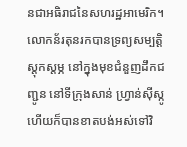នជាអធិរាជនៃសហរដ្ឋអាមេរិក។ លោកន័រតុនរកបានទ្រព្យសម្បត្តិស្តុកស្តម្ភ នៅក្នុងមុខជំនួញដឹកជញ្ជូន នៅទីក្រុងសាន់ ហ្រ្វាន់ស៊ីស្កូ ហើយក៏បានខាតបង់អស់ទៅវិ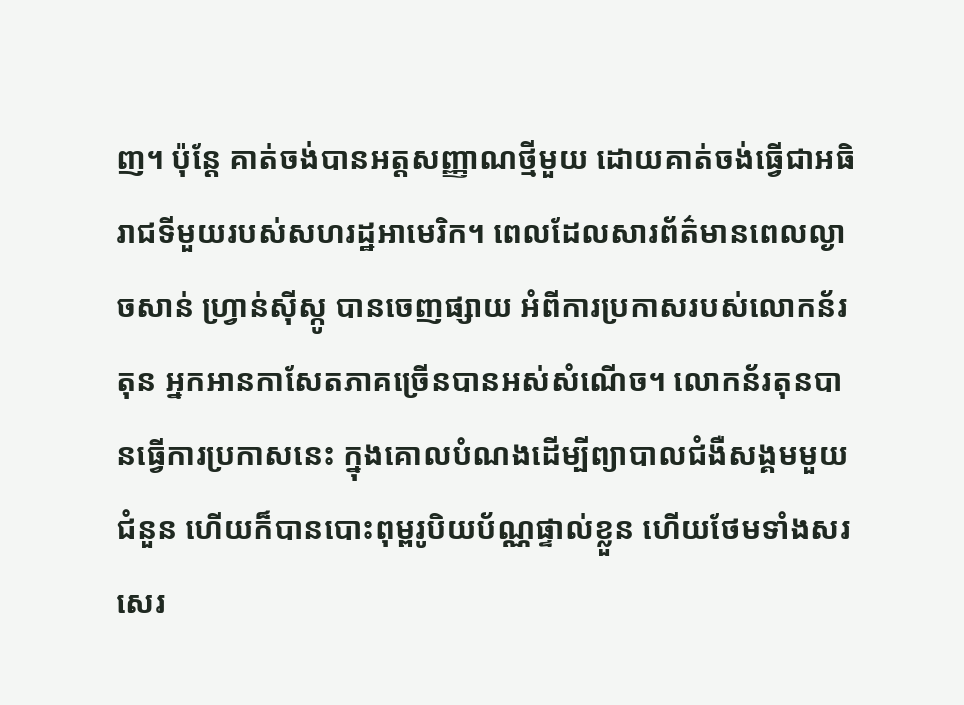ញ។ ប៉ុន្តែ គាត់ចង់បានអត្តសញ្ញាណថ្មីមួយ ដោយគាត់ចង់ធ្វើជាអធិរាជទីមួយរបស់សហរដ្ឋអាមេរិក។ ពេលដែលសារព័ត៌មានពេលល្ងាចសាន់ ហ្វ្រាន់ស៊ីស្កូ បានចេញផ្សាយ អំពីការប្រកាសរបស់លោកន័រតុន អ្នកអានកាសែតភាគច្រើនបានអស់សំណើច។ លោកន័រតុនបានធ្វើការប្រកាសនេះ ក្នុងគោលបំណងដើម្បីព្យាបាលជំងឺសង្គមមួយជំនួន ហើយក៏បានបោះពុម្ពរូបិយប័ណ្ណផ្ទាល់ខ្លួន ហើយថែមទាំងសរសេរ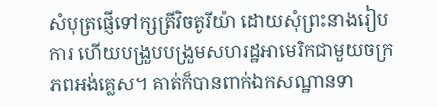សំបុត្រផ្ញើទៅក្សត្រីវិចតូរីយ៉ា ដោយសុំព្រះនាងរៀបការ ហើយបង្រួបបង្រួមសហរដ្ឋអាមេរិកជាមួយចក្រភពអង់គ្លេស។ គាត់ក៏បានពាក់ឯកសណ្ឋានទា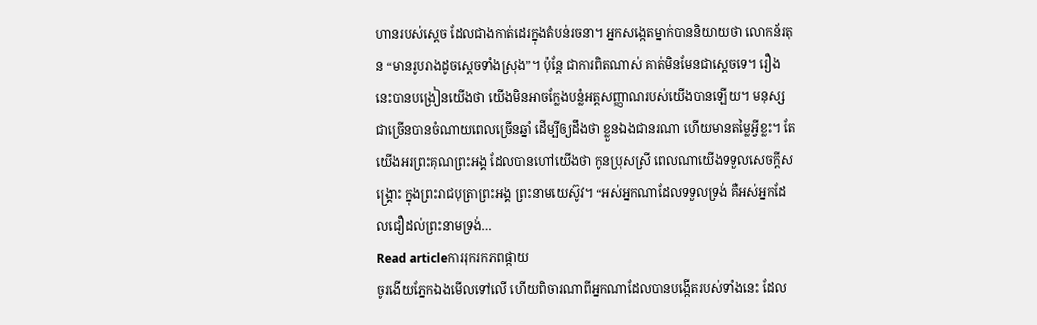ហានរបស់ស្តេច ដែលជាងកាត់ដេរក្នុងតំបន់រចនា។ អ្នកសង្កេតម្នាក់បាននិយាយថា លោកន័រតុន “មានរូបរាងដូចស្តេចទាំងស្រុង”។ ប៉ុន្តែ ជាការពិតណាស់ គាត់មិនមែនជាស្តេចទេ។ រឿងនេះបានបង្រៀនយើងថា យើងមិនអាចក្លែងបន្លំអត្តសញ្ញាណរបស់យើងបានឡើយ។ មនុស្សជាច្រើនបានចំណាយពេលច្រើនឆ្នាំ ដើម្បីឲ្យដឹងថា ខ្លួនឯងជានរណា ហើយមានតម្លៃអ្វីខ្លះ។ តែយើងអរព្រះគុណព្រះអង្គ ដែលបានហៅយើងថា កូនប្រុសស្រី ពេលណាយើងទទួលសេចក្តីសង្រ្គោះ ក្នុងព្រះរាជបុត្រាព្រះអង្គ ព្រះនាមយេស៊ូវ។ “អស់អ្នកណាដែលទទួលទ្រង់ គឺអស់អ្នកដែលជឿដល់ព្រះនាមទ្រង់…
Read articleការរុករកភពផ្កាយ
ចូរងើយភ្នែកឯងមើលទៅលើ ហើយពិចារណាពីអ្នកណាដែលបានបង្កើតរបស់ទាំងនេះ ដែល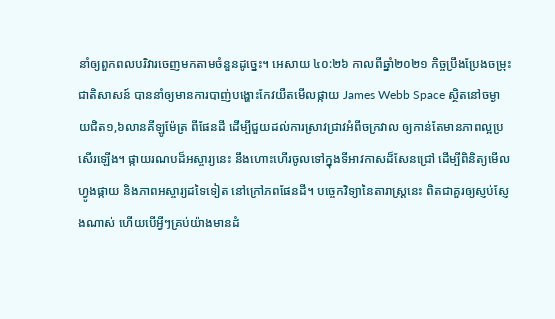នាំឲ្យពួកពលបរិវារចេញមកតាមចំនួនដូច្នេះ។ អេសាយ ៤០:២៦ កាលពីឆ្នាំ២០២១ កិច្ចប្រឹងប្រែងចម្រុះជាតិសាសន៍ បាននាំឲ្យមានការបាញ់បង្ហោះកែវយឺតមើលផ្កាយ James Webb Space ស្ថិតនៅចម្ងាយជិត១,៦លានគីឡូម៉ែត្រ ពីផែនដី ដើម្បីជួយដល់ការស្រាវជ្រាវអំពីចក្រវាល ឲ្យកាន់តែមានភាពល្អប្រសើរឡើង។ ផ្កាយរណបដ៏អស្ចារ្យនេះ នឹងហោះហើរចូលទៅក្នុងទីអាវកាសដ៏សែនជ្រៅ ដើម្បីពិនិត្យមើលហ្វូងផ្កាយ និងភាពអស្ចារ្យដទៃទៀត នៅក្រៅភពផែនដី។ បច្ចេកវិទ្យានៃតារាស្រ្តនេះ ពិតជាគួរឲ្យស្ញប់ស្ញែងណាស់ ហើយបើអ្វីៗគ្រប់យ៉ាងមានដំ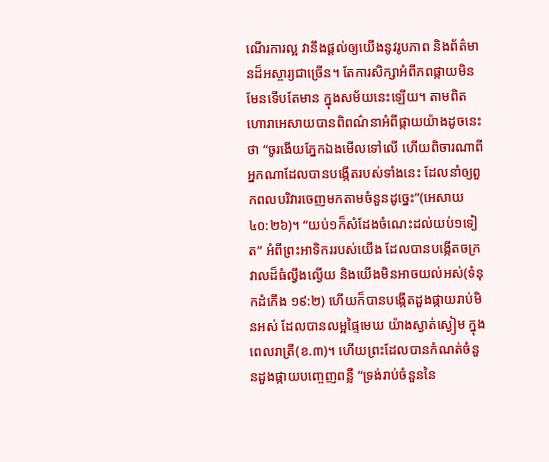ណើរការល្អ វានឹងផ្តល់ឲ្យយើងនូវរូបភាព និងព័ត៌មានដ៏អស្ចារ្យជាច្រើន។ តែការសិក្សាអំពីភពផ្កាយមិនមែនទើបតែមាន ក្នុងសម័យនេះឡើយ។ តាមពិត ហោរាអេសាយបានពិពណ៌នាអំពីផ្កាយយ៉ាងដូចនេះថា “ចូរងើយភ្នែកឯងមើលទៅលើ ហើយពិចារណាពីអ្នកណាដែលបានបង្កើតរបស់ទាំងនេះ ដែលនាំឲ្យពួកពលបរិវារចេញមកតាមចំនួនដូច្នេះ”(អេសាយ ៤០:២៦)។ “យប់១ក៏សំដែងចំណេះដល់យប់១ទៀត” អំពីព្រះអាទិកររបស់យើង ដែលបានបង្កើតចក្រវាលដ៏ធំល្វឹងល្ងើយ និងយើងមិនអាចយល់អស់(ទំនុកដំកើង ១៩:២) ហើយក៏បានបង្កើតដួងផ្កាយរាប់មិនអស់ ដែលបានលម្អផ្ទៃមេឃ យ៉ាងស្ងាត់ស្ងៀម ក្នុងពេលរាត្រី(ខ.៣)។ ហើយព្រះដែលបានកំណត់ចំនួនដួងផ្កាយបញ្ចេញពន្លឺ “ទ្រង់រាប់ចំនួននៃ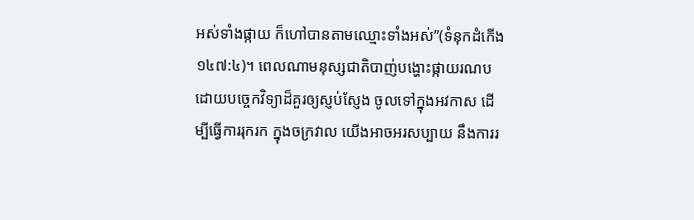អស់ទាំងផ្កាយ ក៏ហៅបានតាមឈ្មោះទាំងអស់”(ទំនុកដំកើង ១៤៧:៤)។ ពេលណាមនុស្សជាតិបាញ់បង្ហោះផ្កាយរណបដោយបច្ចេកវិទ្យាដ៏គួរឲ្យស្ញប់ស្ញែង ចូលទៅក្នុងអវកាស ដើម្បីធ្វើការរុករក ក្នុងចក្រវាល យើងអាចអរសប្បាយ នឹងការរ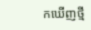កឃើញថ្មី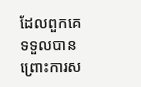ដែលពួកគេទទួលបាន ព្រោះការស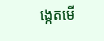ង្កេតមើ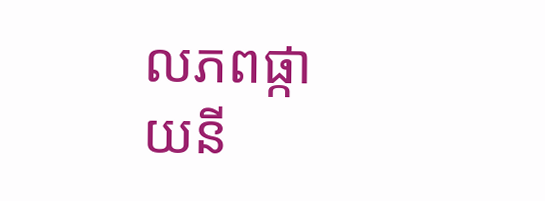លភពផ្កាយនី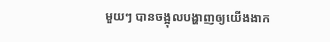មួយៗ បានចង្អុលបង្ហាញឲ្យយើងងាក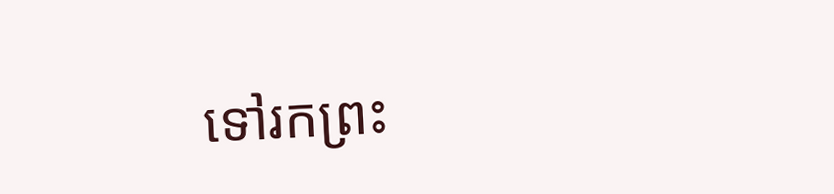ទៅរកព្រះ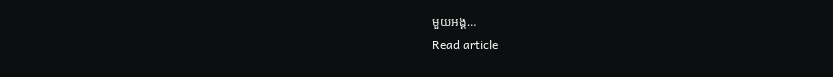មួយអង្គ…
Read article